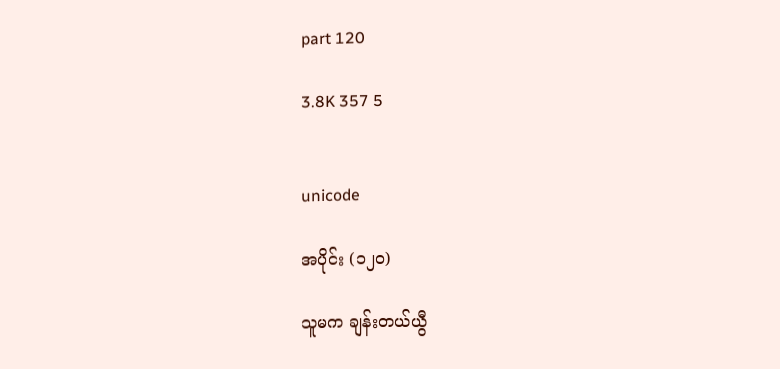part 120

3.8K 357 5


unicode

အပိုင်း (၁၂၀)

သူမက ချန်းတယ်ယွီ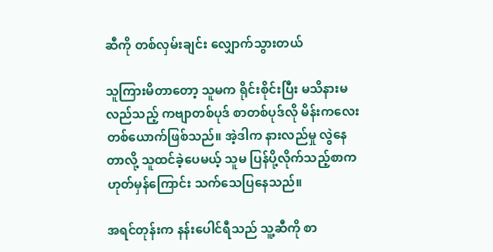ဆီကို တစ်လှမ်းချင်း လျှောက်သွားတယ်

သူကြားမိတာတော့ သူမက ရိုင်းစိုင်းပြီး မသိနားမလည်သည့် ကဗျာတစ်ပုဒ် စာတစ်ပုဒ်လို မိန်းက‌လေး တစ်ယောက်ဖြစ်သည်။ အဲ့ဒါက နားလည်မှု လွဲနေတာလို့ သူထင်ခဲ့ပေမယ့် သူမ ပြန်ပို့လိုက်သည့်စာက ဟုတ်မှန်ကြောင်း သက်သေပြနေသည်။

အရင်တုန်းက နန်းပေါင်ရီသည် သူ့ဆီကို စာ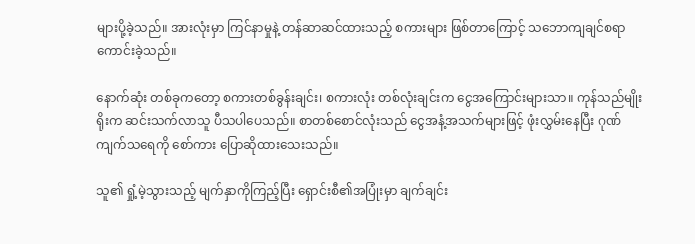များပို့ခဲ့သည်။ အားလုံးမှာ ကြင်နာမှုနဲ့ တန်ဆာဆင်ထားသည့် စကားများ ဖြစ်တာကြောင့် သဘောကျချင်စရာ ကောင်းခဲ့သည်။

နောက်ဆုံး တစ်ခုကတော့ စကားတစ်ခွန်းချင်း၊ စကားလုံး တစ်လုံးချင်းက ငွေအကြောင်းများသာ။ ကုန်သည်မျိုးရိုးက ဆင်းသက်လာသူ ပီသပါပေသည်။ စာတစ်စောင်လုံးသည် ငွေအနံ့အသက်များဖြင့် ဖုံးလွှမ်းနေပြီး ဂုဏ်ကျက်သရေကို စော်ကား ပြောဆိုထား‌သေးသည်။

သူ၏ ရှုံ့မဲ့သွားသည့် မျက်နှာကိုကြည့်ပြီး ရှောင်းစီ၏အပြုံးမှာ ချက်ချင်း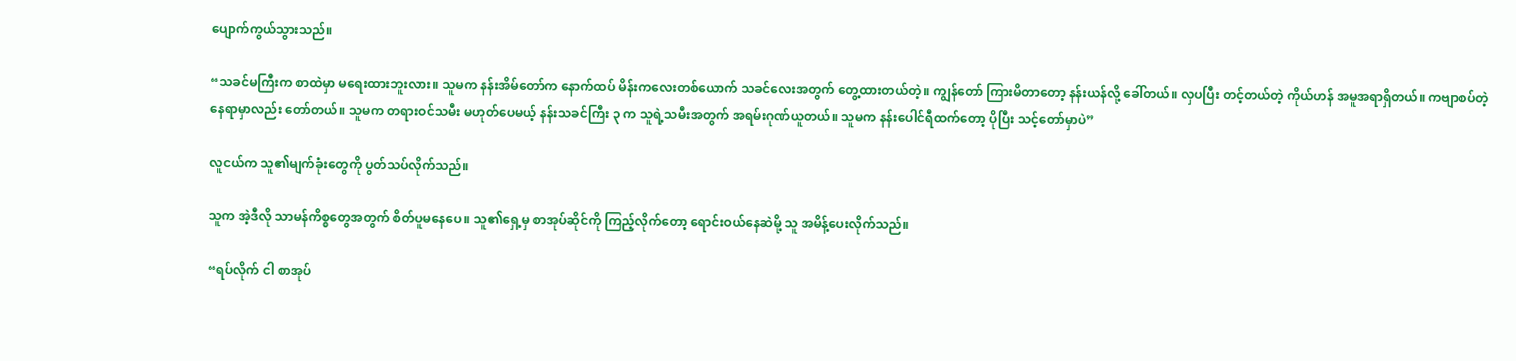ပျောက်ကွယ်သွားသည်။

“သခင်မကြီးက စာထဲမှာ မရေးထားဘူးလား။ သူမက နန်းအိမ်တော်က နောက်ထပ် မိန်းကလေးတစ်ယောက် သခင်လေးအတွက် တွေ့ထားတယ်တဲ့။ ကျွန်တော် ကြားမိတာတော့ နန်းယန်လို့ ခေါ်တယ်။ လှပပြီး တင့်တယ်တဲ့ ကိုယ်ဟန် အမူအရာရှိတယ်။ ကဗျာစပ်တဲ့ နေရာမှာလည်း တော်တယ်။ သူမက တရားဝင်သမီး မဟုတ်ပေမယ့် နန်းသခင်ကြီး ၃ က သူရဲ့သမီးအတွက် အရမ်းဂုဏ်ယူတယ်။ သူမက နန်းပေါင်ရီထက်တော့ ပိုပြီး သင့်တော်မှာပဲ”

လူငယ်က သူ၏မျက်ခုံးတွေကို ပွတ်သပ်လိုက်သည်။

သူက အဲ့ဒီလို သာမန်ကိစ္စတွေအတွက် စိတ်ပူမနေပေ။ သူ၏ရှေ့မှ စာအုပ်ဆိုင်ကို ကြည့်လိုက်တော့ ရောင်းဝယ်နေဆဲမို့ သူ အမိန့်ပေးလိုက်သည်။

“ရပ်လိုက် ငါ စာအုပ်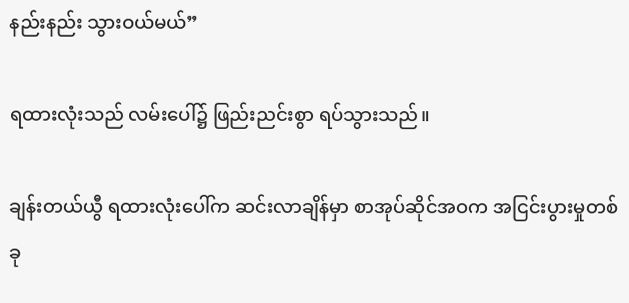နည်းနည်း သွားဝယ်မယ်”

ရထားလုံးသည် လမ်းပေါ်၌ ဖြည်းညင်းစွာ ရပ်သွားသည်။

ချန်းတယ်ယွီ ရထားလုံးပေါ်က ဆင်းလာချိန်မှာ စာအုပ်ဆိုင်အဝက အငြင်းပွားမှုတစ်ခု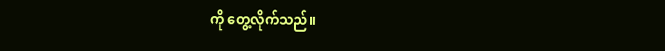ကို တွေ့လိုက်သည်။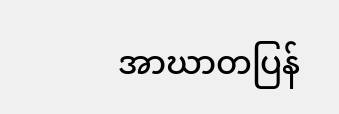အာဃာတပြန်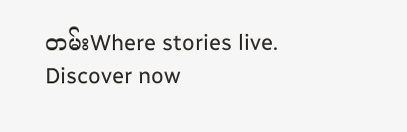တမ်းWhere stories live. Discover now